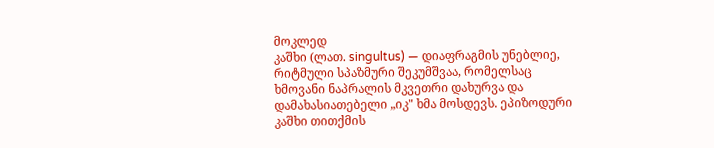მოკლედ
კაშხი (ლათ. singultus) — დიაფრაგმის უნებლიე, რიტმული სპაზმური შეკუმშვაა, რომელსაც ხმოვანი ნაპრალის მკვეთრი დახურვა და დამახასიათებელი „იკ" ხმა მოსდევს. ეპიზოდური კაშხი თითქმის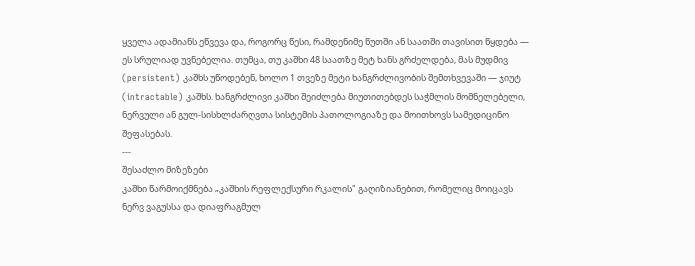ყველა ადამიანს ეწვევა და, როგორც წესი, რამდენიმე წუთში ან საათში თავისით წყდება — ეს სრულიად უვნებელია. თუმცა, თუ კაშხი 48 საათზე მეტ ხანს გრძელდება, მას მუდმივ (persistent) კაშხს უწოდებენ, ხოლო 1 თვეზე მეტი ხანგრძლივობის შემთხვევაში — ჯიუტ (intractable) კაშხს. ხანგრძლივი კაშხი შეიძლება მიუთითებდეს საჭმლის მომნელებელი, ნერვული ან გულ-სისხლძარღვთა სისტემის პათოლოგიაზე და მოითხოვს სამედიცინო შეფასებას.
---
შესაძლო მიზეზები
კაშხი წარმოიქმნება „კაშხის რეფლექსური რკალის" გაღიზიანებით, რომელიც მოიცავს ნერვ ვაგუსსა და დიაფრაგმულ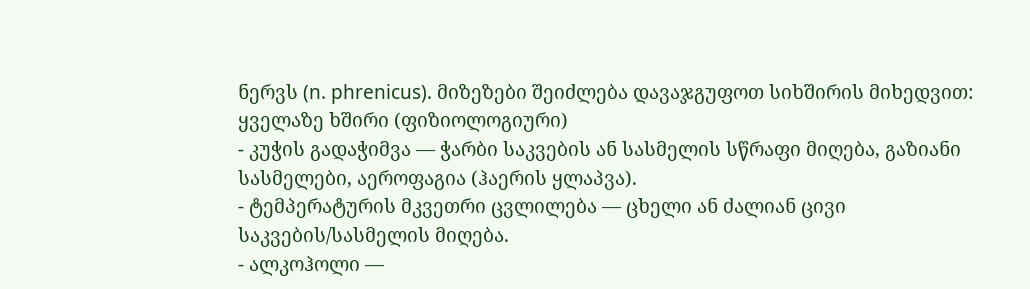ნერვს (n. phrenicus). მიზეზები შეიძლება დავაჯგუფოთ სიხშირის მიხედვით:
ყველაზე ხშირი (ფიზიოლოგიური)
- კუჭის გადაჭიმვა — ჭარბი საკვების ან სასმელის სწრაფი მიღება, გაზიანი სასმელები, აეროფაგია (ჰაერის ყლაპვა).
- ტემპერატურის მკვეთრი ცვლილება — ცხელი ან ძალიან ცივი საკვების/სასმელის მიღება.
- ალკოჰოლი —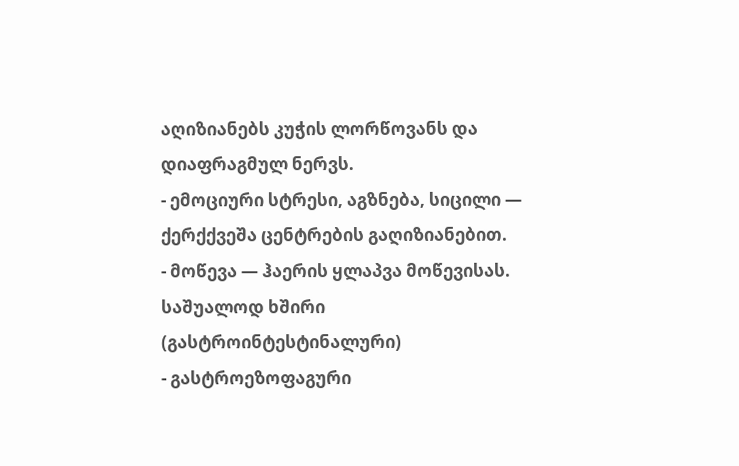აღიზიანებს კუჭის ლორწოვანს და დიაფრაგმულ ნერვს.
- ემოციური სტრესი, აგზნება, სიცილი — ქერქქვეშა ცენტრების გაღიზიანებით.
- მოწევა — ჰაერის ყლაპვა მოწევისას.
საშუალოდ ხშირი (გასტროინტესტინალური)
- გასტროეზოფაგური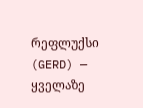რეფლუქსი (GERD) — ყველაზე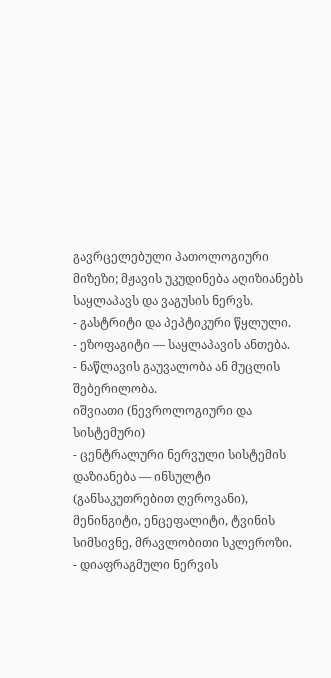გავრცელებული პათოლოგიური მიზეზი; მჟავის უკუდინება აღიზიანებს საყლაპავს და ვაგუსის ნერვს.
- გასტრიტი და პეპტიკური წყლული.
- ეზოფაგიტი — საყლაპავის ანთება.
- ნაწლავის გაუვალობა ან მუცლის შებერილობა.
იშვიათი (ნევროლოგიური და სისტემური)
- ცენტრალური ნერვული სისტემის დაზიანება — ინსულტი (განსაკუთრებით ღეროვანი), მენინგიტი, ენცეფალიტი, ტვინის სიმსივნე, მრავლობითი სკლეროზი.
- დიაფრაგმული ნერვის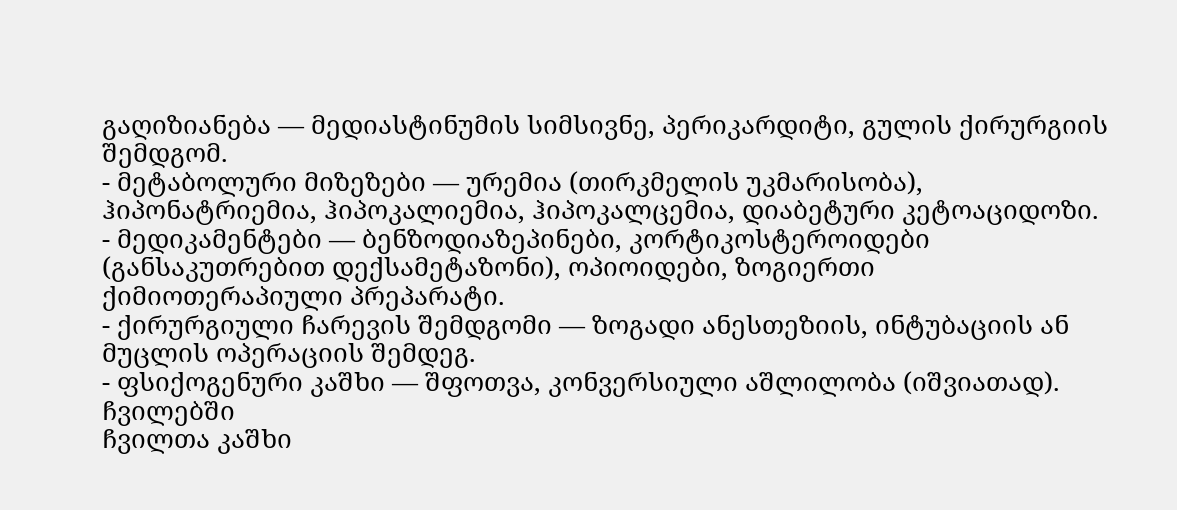გაღიზიანება — მედიასტინუმის სიმსივნე, პერიკარდიტი, გულის ქირურგიის შემდგომ.
- მეტაბოლური მიზეზები — ურემია (თირკმელის უკმარისობა), ჰიპონატრიემია, ჰიპოკალიემია, ჰიპოკალცემია, დიაბეტური კეტოაციდოზი.
- მედიკამენტები — ბენზოდიაზეპინები, კორტიკოსტეროიდები (განსაკუთრებით დექსამეტაზონი), ოპიოიდები, ზოგიერთი ქიმიოთერაპიული პრეპარატი.
- ქირურგიული ჩარევის შემდგომი — ზოგადი ანესთეზიის, ინტუბაციის ან მუცლის ოპერაციის შემდეგ.
- ფსიქოგენური კაშხი — შფოთვა, კონვერსიული აშლილობა (იშვიათად).
ჩვილებში
ჩვილთა კაშხი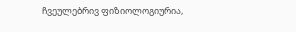ჩვეულებრივ ფიზიოლოგიურია,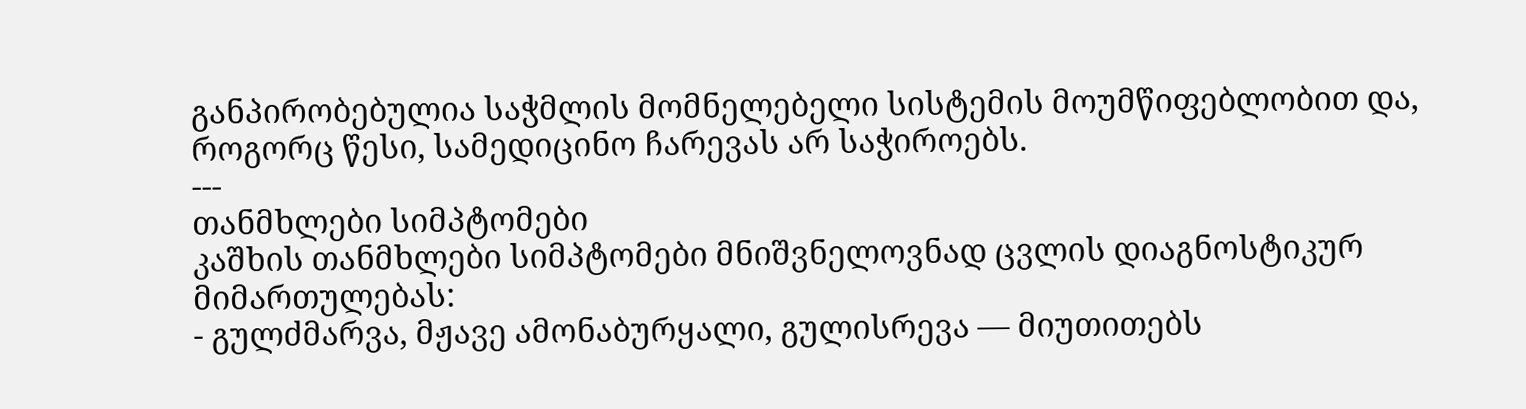განპირობებულია საჭმლის მომნელებელი სისტემის მოუმწიფებლობით და, როგორც წესი, სამედიცინო ჩარევას არ საჭიროებს.
---
თანმხლები სიმპტომები
კაშხის თანმხლები სიმპტომები მნიშვნელოვნად ცვლის დიაგნოსტიკურ მიმართულებას:
- გულძმარვა, მჟავე ამონაბურყალი, გულისრევა — მიუთითებს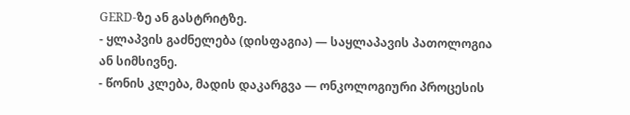GERD-ზე ან გასტრიტზე.
- ყლაპვის გაძნელება (დისფაგია) — საყლაპავის პათოლოგია ან სიმსივნე.
- წონის კლება, მადის დაკარგვა — ონკოლოგიური პროცესის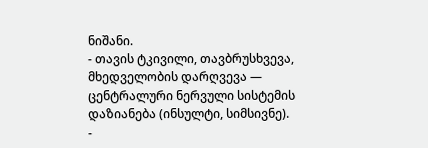ნიშანი.
- თავის ტკივილი, თავბრუსხვევა, მხედველობის დარღვევა — ცენტრალური ნერვული სისტემის დაზიანება (ინსულტი, სიმსივნე).
-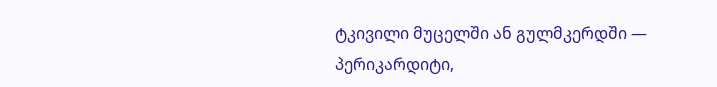ტკივილი მუცელში ან გულმკერდში — პერიკარდიტი,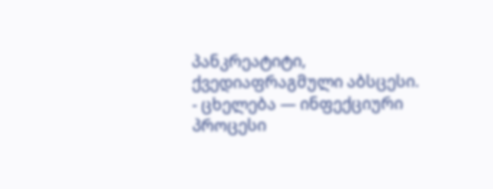პანკრეატიტი, ქვედიაფრაგმული აბსცესი.
- ცხელება — ინფექციური პროცესი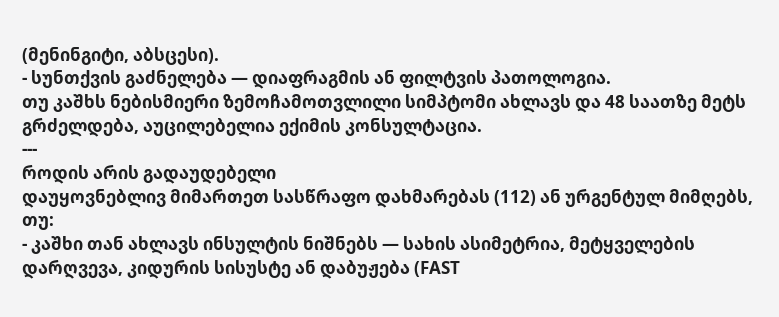(მენინგიტი, აბსცესი).
- სუნთქვის გაძნელება — დიაფრაგმის ან ფილტვის პათოლოგია.
თუ კაშხს ნებისმიერი ზემოჩამოთვლილი სიმპტომი ახლავს და 48 საათზე მეტს გრძელდება, აუცილებელია ექიმის კონსულტაცია.
---
როდის არის გადაუდებელი
დაუყოვნებლივ მიმართეთ სასწრაფო დახმარებას (112) ან ურგენტულ მიმღებს, თუ:
- კაშხი თან ახლავს ინსულტის ნიშნებს — სახის ასიმეტრია, მეტყველების დარღვევა, კიდურის სისუსტე ან დაბუჟება (FAST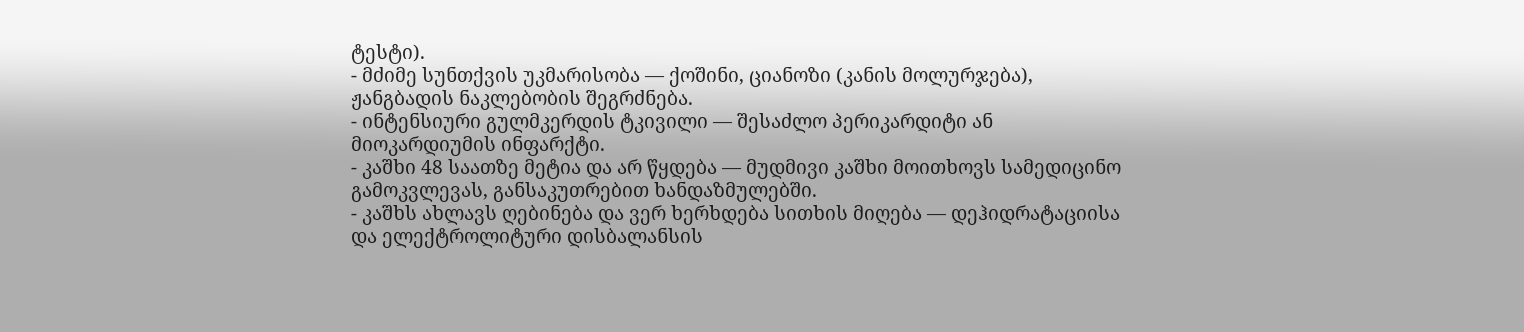ტესტი).
- მძიმე სუნთქვის უკმარისობა — ქოშინი, ციანოზი (კანის მოლურჯება), ჟანგბადის ნაკლებობის შეგრძნება.
- ინტენსიური გულმკერდის ტკივილი — შესაძლო პერიკარდიტი ან მიოკარდიუმის ინფარქტი.
- კაშხი 48 საათზე მეტია და არ წყდება — მუდმივი კაშხი მოითხოვს სამედიცინო გამოკვლევას, განსაკუთრებით ხანდაზმულებში.
- კაშხს ახლავს ღებინება და ვერ ხერხდება სითხის მიღება — დეჰიდრატაციისა და ელექტროლიტური დისბალანსის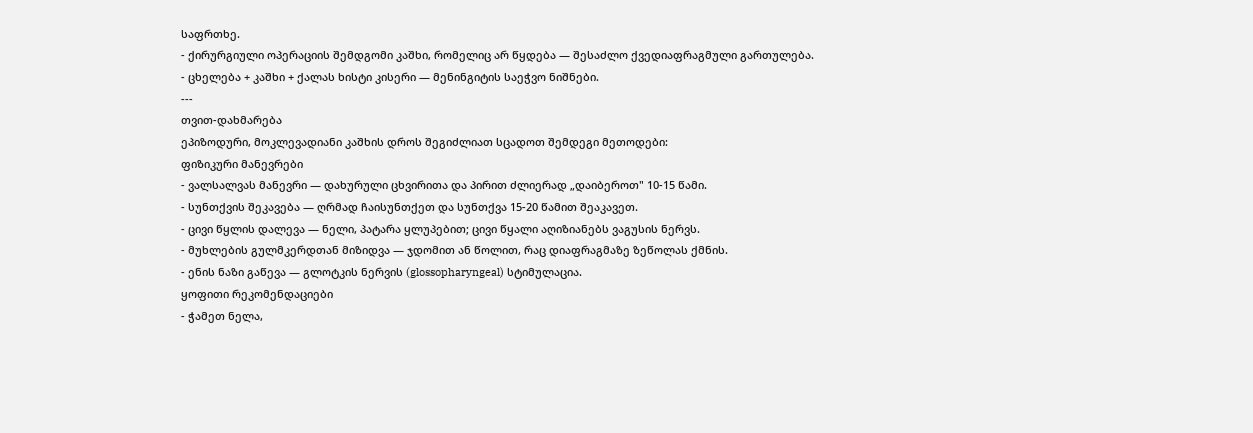საფრთხე.
- ქირურგიული ოპერაციის შემდგომი კაშხი, რომელიც არ წყდება — შესაძლო ქვედიაფრაგმული გართულება.
- ცხელება + კაშხი + ქალას ხისტი კისერი — მენინგიტის საეჭვო ნიშნები.
---
თვით-დახმარება
ეპიზოდური, მოკლევადიანი კაშხის დროს შეგიძლიათ სცადოთ შემდეგი მეთოდები:
ფიზიკური მანევრები
- ვალსალვას მანევრი — დახურული ცხვირითა და პირით ძლიერად „დაიბეროთ" 10-15 წამი.
- სუნთქვის შეკავება — ღრმად ჩაისუნთქეთ და სუნთქვა 15-20 წამით შეაკავეთ.
- ცივი წყლის დალევა — ნელი, პატარა ყლუპებით; ცივი წყალი აღიზიანებს ვაგუსის ნერვს.
- მუხლების გულმკერდთან მიზიდვა — ჯდომით ან წოლით, რაც დიაფრაგმაზე ზეწოლას ქმნის.
- ენის ნაზი გაწევა — გლოტკის ნერვის (glossopharyngeal) სტიმულაცია.
ყოფითი რეკომენდაციები
- ჭამეთ ნელა,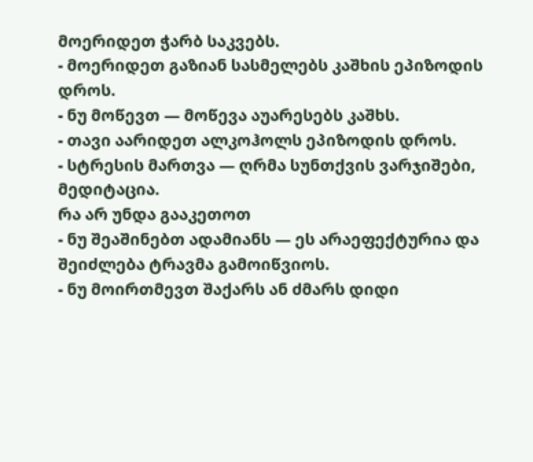მოერიდეთ ჭარბ საკვებს.
- მოერიდეთ გაზიან სასმელებს კაშხის ეპიზოდის დროს.
- ნუ მოწევთ — მოწევა აუარესებს კაშხს.
- თავი აარიდეთ ალკოჰოლს ეპიზოდის დროს.
- სტრესის მართვა — ღრმა სუნთქვის ვარჯიშები, მედიტაცია.
რა არ უნდა გააკეთოთ
- ნუ შეაშინებთ ადამიანს — ეს არაეფექტურია და შეიძლება ტრავმა გამოიწვიოს.
- ნუ მოირთმევთ შაქარს ან ძმარს დიდი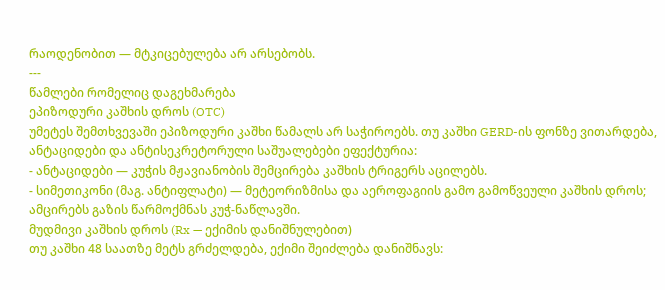რაოდენობით — მტკიცებულება არ არსებობს.
---
წამლები რომელიც დაგეხმარება
ეპიზოდური კაშხის დროს (OTC)
უმეტეს შემთხვევაში ეპიზოდური კაშხი წამალს არ საჭიროებს. თუ კაშხი GERD-ის ფონზე ვითარდება, ანტაციდები და ანტისეკრეტორული საშუალებები ეფექტურია:
- ანტაციდები — კუჭის მჟავიანობის შემცირება კაშხის ტრიგერს აცილებს.
- სიმეთიკონი (მაგ. ანტიფლატი) — მეტეორიზმისა და აეროფაგიის გამო გამოწვეული კაშხის დროს; ამცირებს გაზის წარმოქმნას კუჭ-ნაწლავში.
მუდმივი კაშხის დროს (Rx — ექიმის დანიშნულებით)
თუ კაშხი 48 საათზე მეტს გრძელდება, ექიმი შეიძლება დანიშნავს: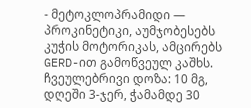- მეტოკლოპრამიდი — პროკინეტიკი, აუმჯობესებს კუჭის მოტორიკას, ამცირებს GERD-ით გამოწვეულ კაშხს. ჩვეულებრივი დოზა: 10 მგ, დღეში 3-ჯერ, ჭამამდე 30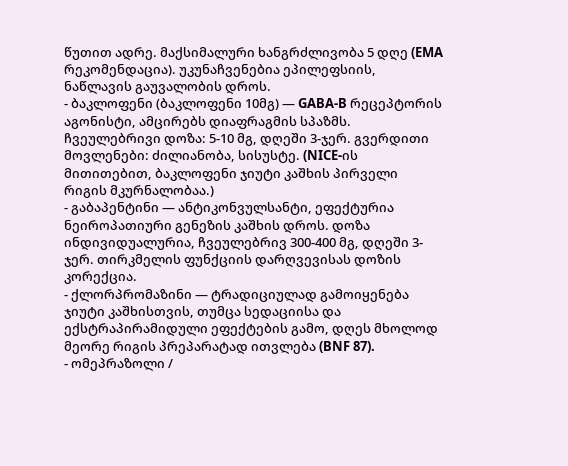წუთით ადრე. მაქსიმალური ხანგრძლივობა 5 დღე (EMA რეკომენდაცია). უკუნაჩვენებია ეპილეფსიის, ნაწლავის გაუვალობის დროს.
- ბაკლოფენი (ბაკლოფენი 10მგ) — GABA-B რეცეპტორის აგონისტი, ამცირებს დიაფრაგმის სპაზმს. ჩვეულებრივი დოზა: 5-10 მგ, დღეში 3-ჯერ. გვერდითი მოვლენები: ძილიანობა, სისუსტე. (NICE-ის მითითებით, ბაკლოფენი ჯიუტი კაშხის პირველი რიგის მკურნალობაა.)
- გაბაპენტინი — ანტიკონვულსანტი, ეფექტურია ნეიროპათიური გენეზის კაშხის დროს. დოზა ინდივიდუალურია, ჩვეულებრივ 300-400 მგ, დღეში 3-ჯერ. თირკმელის ფუნქციის დარღვევისას დოზის კორექცია.
- ქლორპრომაზინი — ტრადიციულად გამოიყენება ჯიუტი კაშხისთვის, თუმცა სედაციისა და ექსტრაპირამიდული ეფექტების გამო, დღეს მხოლოდ მეორე რიგის პრეპარატად ითვლება (BNF 87).
- ომეპრაზოლი /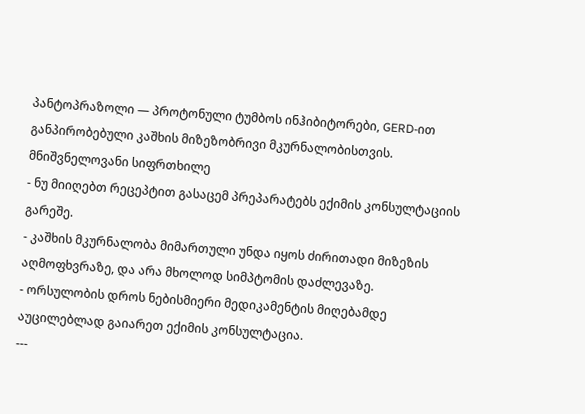პანტოპრაზოლი — პროტონული ტუმბოს ინჰიბიტორები, GERD-ით განპირობებული კაშხის მიზეზობრივი მკურნალობისთვის.
მნიშვნელოვანი სიფრთხილე
- ნუ მიიღებთ რეცეპტით გასაცემ პრეპარატებს ექიმის კონსულტაციის გარეშე.
- კაშხის მკურნალობა მიმართული უნდა იყოს ძირითადი მიზეზის აღმოფხვრაზე, და არა მხოლოდ სიმპტომის დაძლევაზე.
- ორსულობის დროს ნებისმიერი მედიკამენტის მიღებამდე აუცილებლად გაიარეთ ექიმის კონსულტაცია.
---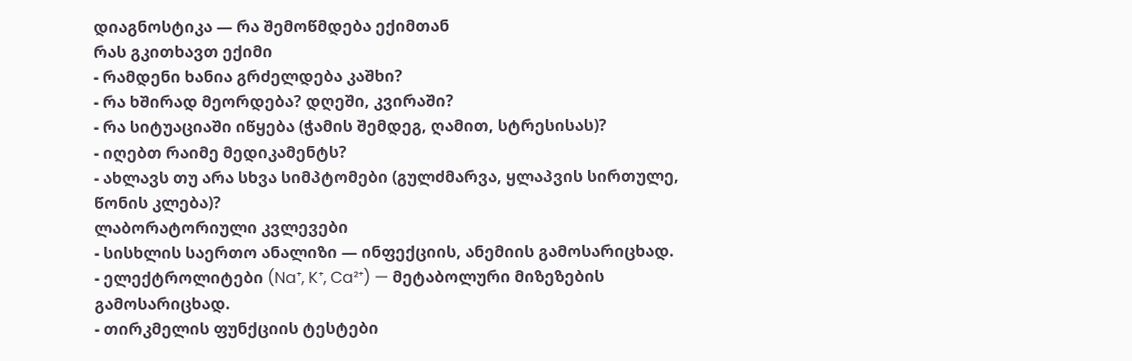დიაგნოსტიკა — რა შემოწმდება ექიმთან
რას გკითხავთ ექიმი
- რამდენი ხანია გრძელდება კაშხი?
- რა ხშირად მეორდება? დღეში, კვირაში?
- რა სიტუაციაში იწყება (ჭამის შემდეგ, ღამით, სტრესისას)?
- იღებთ რაიმე მედიკამენტს?
- ახლავს თუ არა სხვა სიმპტომები (გულძმარვა, ყლაპვის სირთულე, წონის კლება)?
ლაბორატორიული კვლევები
- სისხლის საერთო ანალიზი — ინფექციის, ანემიის გამოსარიცხად.
- ელექტროლიტები (Na⁺, K⁺, Ca²⁺) — მეტაბოლური მიზეზების გამოსარიცხად.
- თირკმელის ფუნქციის ტესტები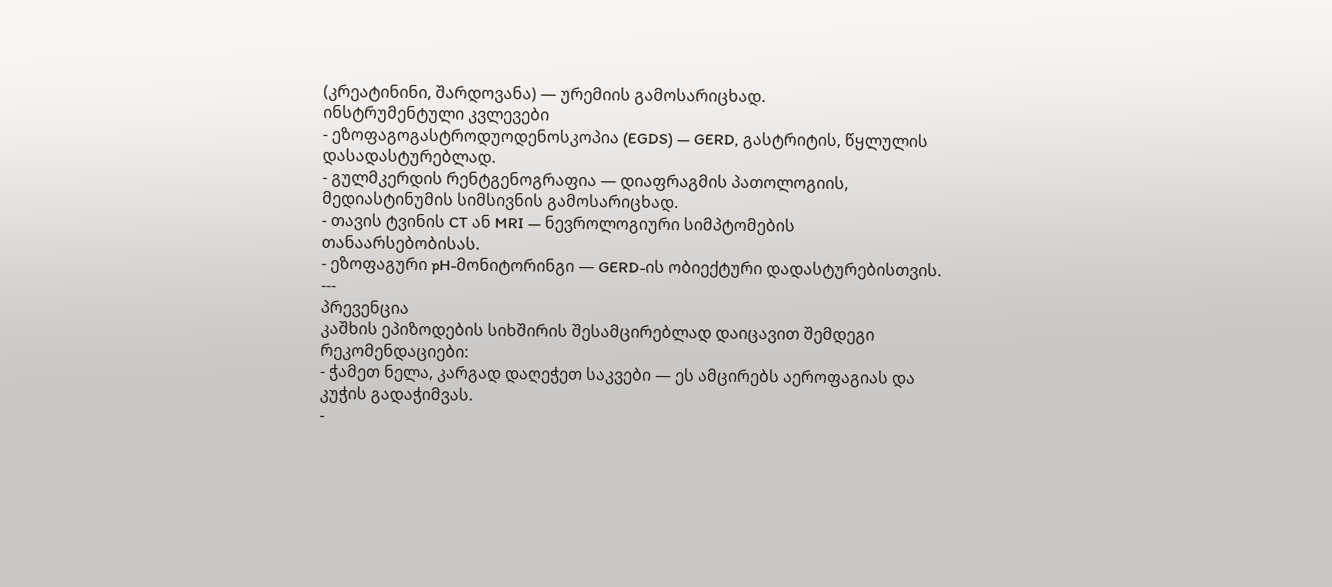(კრეატინინი, შარდოვანა) — ურემიის გამოსარიცხად.
ინსტრუმენტული კვლევები
- ეზოფაგოგასტროდუოდენოსკოპია (EGDS) — GERD, გასტრიტის, წყლულის დასადასტურებლად.
- გულმკერდის რენტგენოგრაფია — დიაფრაგმის პათოლოგიის, მედიასტინუმის სიმსივნის გამოსარიცხად.
- თავის ტვინის CT ან MRI — ნევროლოგიური სიმპტომების თანაარსებობისას.
- ეზოფაგური pH-მონიტორინგი — GERD-ის ობიექტური დადასტურებისთვის.
---
პრევენცია
კაშხის ეპიზოდების სიხშირის შესამცირებლად დაიცავით შემდეგი რეკომენდაციები:
- ჭამეთ ნელა, კარგად დაღეჭეთ საკვები — ეს ამცირებს აეროფაგიას და კუჭის გადაჭიმვას.
-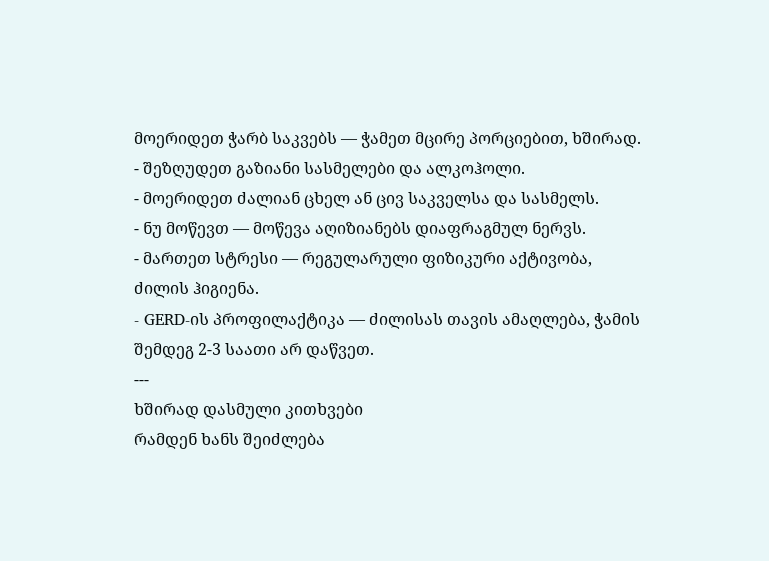მოერიდეთ ჭარბ საკვებს — ჭამეთ მცირე პორციებით, ხშირად.
- შეზღუდეთ გაზიანი სასმელები და ალკოჰოლი.
- მოერიდეთ ძალიან ცხელ ან ცივ საკველსა და სასმელს.
- ნუ მოწევთ — მოწევა აღიზიანებს დიაფრაგმულ ნერვს.
- მართეთ სტრესი — რეგულარული ფიზიკური აქტივობა, ძილის ჰიგიენა.
- GERD-ის პროფილაქტიკა — ძილისას თავის ამაღლება, ჭამის შემდეგ 2-3 საათი არ დაწვეთ.
---
ხშირად დასმული კითხვები
რამდენ ხანს შეიძლება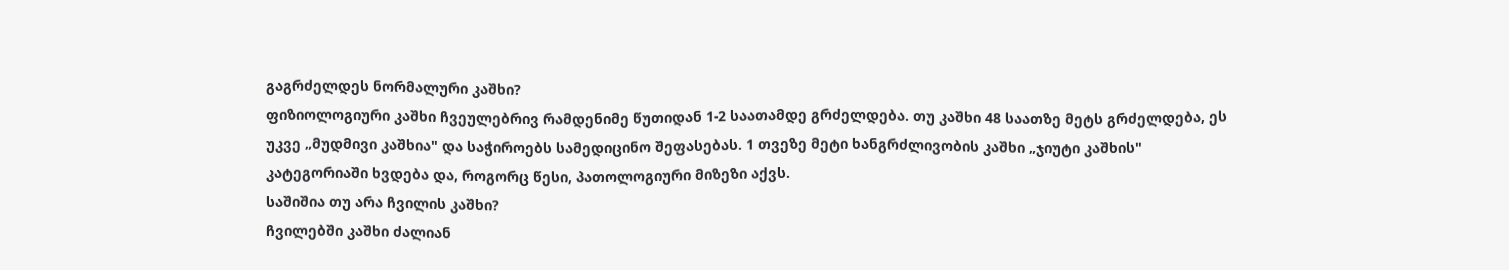გაგრძელდეს ნორმალური კაშხი?
ფიზიოლოგიური კაშხი ჩვეულებრივ რამდენიმე წუთიდან 1-2 საათამდე გრძელდება. თუ კაშხი 48 საათზე მეტს გრძელდება, ეს უკვე „მუდმივი კაშხია" და საჭიროებს სამედიცინო შეფასებას. 1 თვეზე მეტი ხანგრძლივობის კაშხი „ჯიუტი კაშხის" კატეგორიაში ხვდება და, როგორც წესი, პათოლოგიური მიზეზი აქვს.
საშიშია თუ არა ჩვილის კაშხი?
ჩვილებში კაშხი ძალიან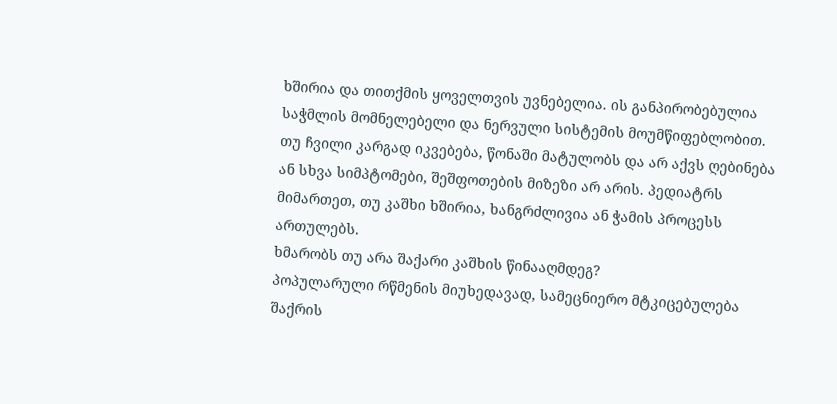ხშირია და თითქმის ყოველთვის უვნებელია. ის განპირობებულია საჭმლის მომნელებელი და ნერვული სისტემის მოუმწიფებლობით. თუ ჩვილი კარგად იკვებება, წონაში მატულობს და არ აქვს ღებინება ან სხვა სიმპტომები, შეშფოთების მიზეზი არ არის. პედიატრს მიმართეთ, თუ კაშხი ხშირია, ხანგრძლივია ან ჭამის პროცესს ართულებს.
ხმარობს თუ არა შაქარი კაშხის წინააღმდეგ?
პოპულარული რწმენის მიუხედავად, სამეცნიერო მტკიცებულება შაქრის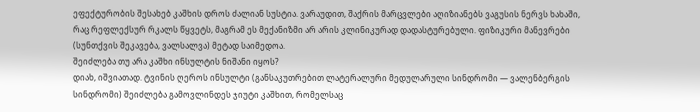ეფექტურობის შესახებ კაშხის დროს ძალიან სუსტია. ვარაუდით, შაქრის მარცვლები აღიზიანებს ვაგუსის ნერვს ხახაში, რაც რეფლექსურ რკალს წყვეტს, მაგრამ ეს მექანიზმი არ არის კლინიკურად დადასტურებული. ფიზიკური მანევრები (სუნთქვის შეკავება, ვალსალვა) მეტად საიმედოა.
შეიძლება თუ არა კაშხი ინსულტის ნიშანი იყოს?
დიახ, იშვიათად. ტვინის ღეროს ინსულტი (განსაკუთრებით ლატერალური მედულარული სინდრომი — ვალენბერგის სინდრომი) შეიძლება გამოვლინდეს ჯიუტი კაშხით, რომელსაც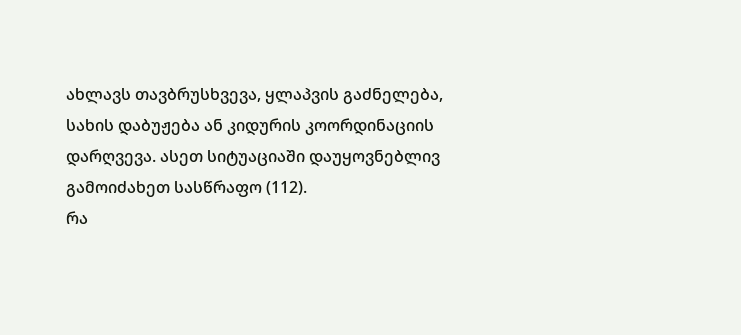ახლავს თავბრუსხვევა, ყლაპვის გაძნელება, სახის დაბუჟება ან კიდურის კოორდინაციის დარღვევა. ასეთ სიტუაციაში დაუყოვნებლივ გამოიძახეთ სასწრაფო (112).
რა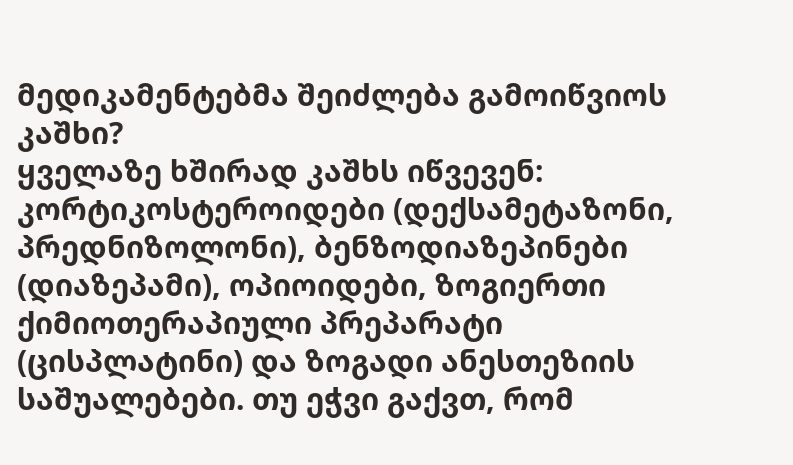მედიკამენტებმა შეიძლება გამოიწვიოს კაშხი?
ყველაზე ხშირად კაშხს იწვევენ: კორტიკოსტეროიდები (დექსამეტაზონი, პრედნიზოლონი), ბენზოდიაზეპინები (დიაზეპამი), ოპიოიდები, ზოგიერთი ქიმიოთერაპიული პრეპარატი (ცისპლატინი) და ზოგადი ანესთეზიის საშუალებები. თუ ეჭვი გაქვთ, რომ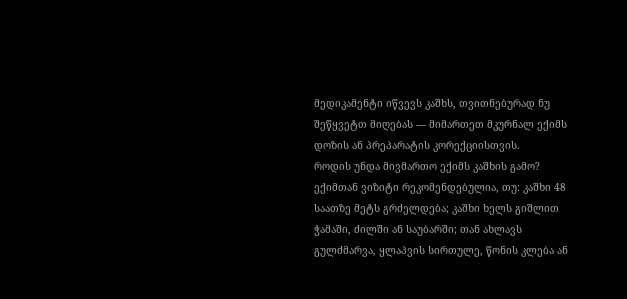მედიკამენტი იწვევს კაშხს, თვითნებურად ნუ შეწყვეტთ მიღებას — მიმართეთ მკურნალ ექიმს დოზის ან პრეპარატის კორექციისთვის.
როდის უნდა მივმართო ექიმს კაშხის გამო?
ექიმთან ვიზიტი რეკომენდებულია, თუ: კაშხი 48 საათზე მეტს გრძელდება; კაშხი ხელს გიშლით ჭამაში, ძილში ან საუბარში; თან ახლავს გულძმარვა, ყლაპვის სირთულე, წონის კლება ან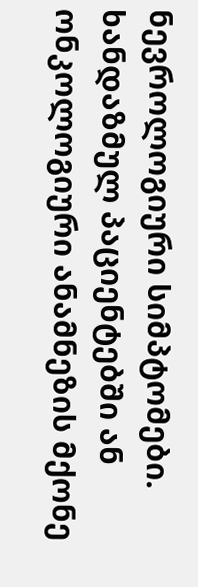ნევროლოგიური სიმპტომები. ხანდაზმულ პაციენტებში ან ონკოლოგიური ანამნეზის მქონე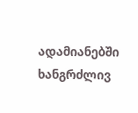ადამიანებში ხანგრძლივ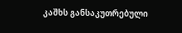კაშხს განსაკუთრებული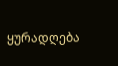ყურადღება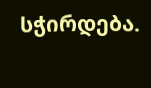სჭირდება.